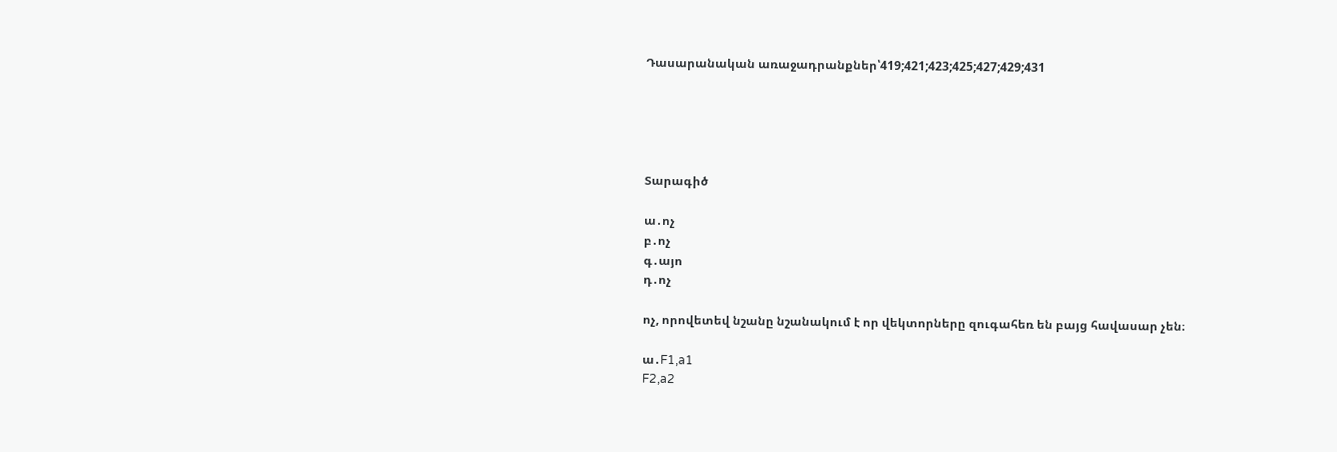Դասարանական առաջադրանքներ՝419;421;423;425;427;429;431





Տարագիծ

ա․ոչ
բ․ոչ
գ․այո
դ․ոչ

ոչ, որովետեվ նշանը նշանակում է որ վեկտորները զուգահեռ են բայց հավասար չեն։

ա․F1,a1
F2,a2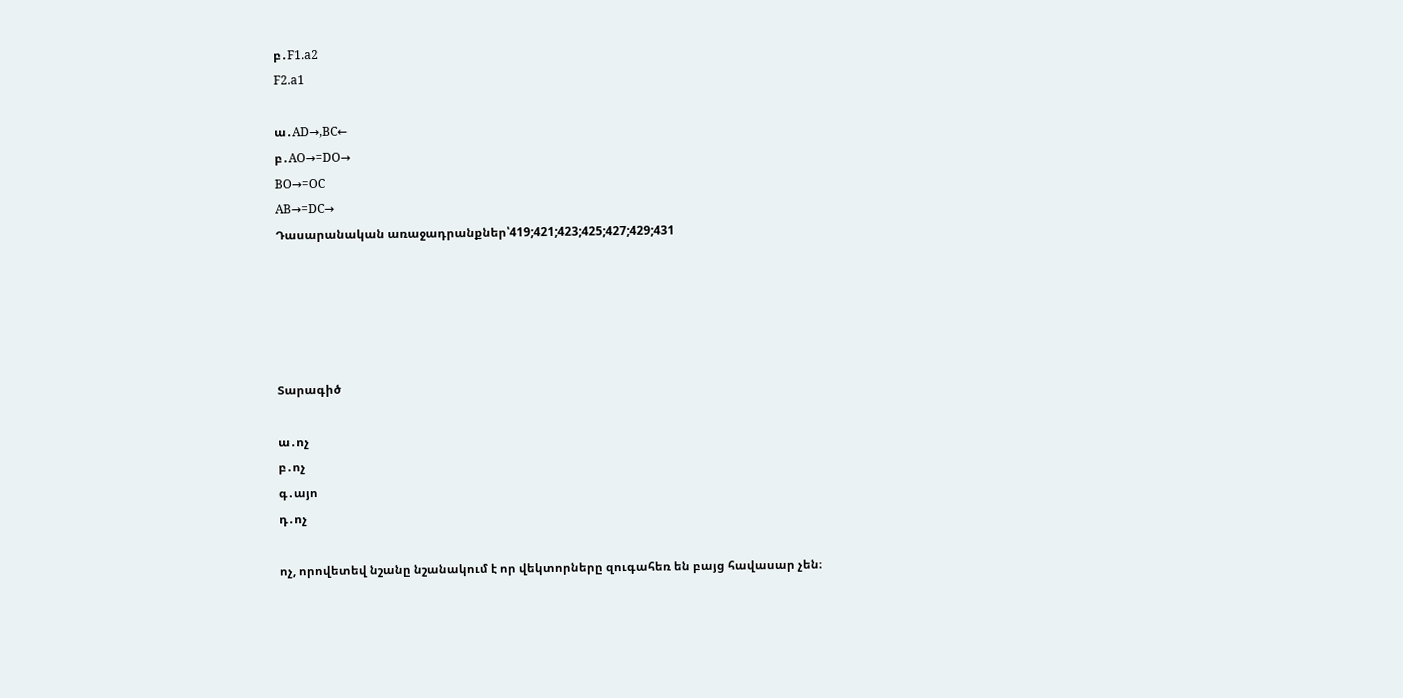բ․F1.a2
F2.a1

ա․AD→,BC←
բ․AO→=DO→
BO→=OC
AB→=DC→
Դասարանական առաջադրանքներ՝419;421;423;425;427;429;431





Տարագիծ

ա․ոչ
բ․ոչ
գ․այո
դ․ոչ

ոչ, որովետեվ նշանը նշանակում է որ վեկտորները զուգահեռ են բայց հավասար չեն։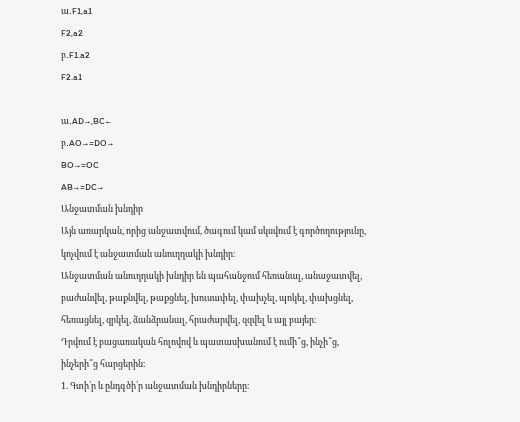ա․F1,a1
F2,a2
բ․F1.a2
F2.a1

ա․AD→,BC←
բ․AO→=DO→
BO→=OC
AB→=DC→
Անջատման խնդիր
Այն առարկան, որից անջատվում, ծագում կամ սկսվում է գործողությունը, կոչվում է անջատման անուղղակի խնդիր։
Անջատման անուղղակի խնդիր են պահանջում հեռանալ, անաջատվել, բաժանվել, թաքնվել, թաքցնել, խուսափել, փախչել, պոկել, փախցնել, հեռացնել, զրկել, ձանձրանալ, հրաժարվել, զզվել և այլ բայեր։
Դրվում է բացառական հոլովով և պատասխանում է ումի՞ց, ինչի՞ց, ինչերի՞ց հարցերին։
1. Գտի՛ր և ընդգծի՛ր անջատման խնդիրները։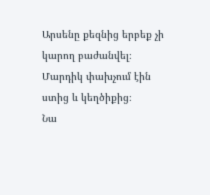Արսենը քեզնից երբեք չի կարող բաժանվել։
Մարդիկ փախչում էին ստից և կեղծիքից։
Նա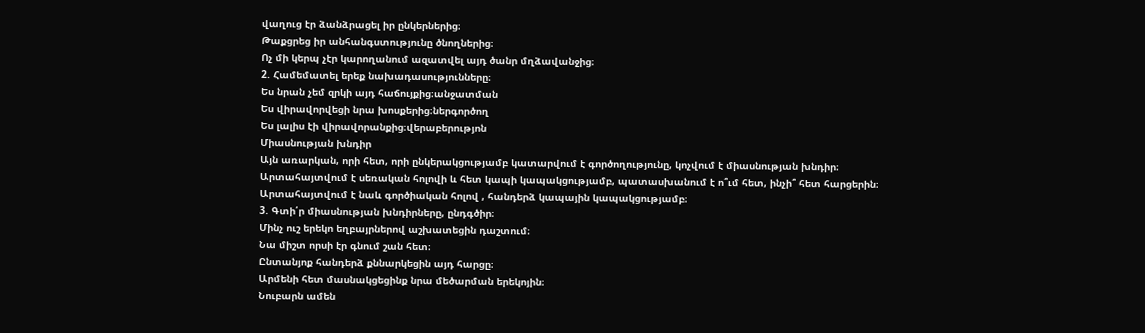վաղուց էր ձանձրացել իր ընկերներից։
Թաքցրեց իր անհանգստությունը ծնողներից։
Ոչ մի կերպ չէր կարողանում ազատվել այդ ծանր մղձավանջից։
2. Համեմատել երեք նախադասությունները։
Ես նրան չեմ զրկի այդ հաճույքից։անջատման
Ես վիրավորվեցի նրա խոսքերից։ներգործող
Ես լալիս էի վիրավորանքից։վերաբերությոն
Միասնության խնդիր
Այն առարկան, որի հետ, որի ընկերակցությամբ կատարվում է գործողությունը, կոչվում է միասնության խնդիր։
Արտահայտվում է սեռական հոլովի և հետ կապի կապակցությամբ, պատասխանում է ո՞ւմ հետ, ինչի՞ հետ հարցերին։
Արտահայտվում է նաև գործիական հոլով , հանդերձ կապային կապակցությամբ։
3. Գտի՛ր միասնության խնդիրները, ընդգծիր։
Մինչ ուշ երեկո եղբայրներով աշխատեցին դաշտում։
Նա միշտ որսի էր գնում շան հետ։
Ընտանյոք հանդերձ քննարկեցին այդ հարցը։
Արմենի հետ մասնակցեցինք նրա մեծարման երեկոյին։
Նուբարն ամեն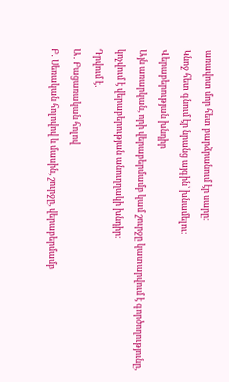առավոտ մոր հետ բարձրանում էր սարը։
Կնոջ հետ գնում էր նրանց այգին՝ խնամելու։
Վերաբերության խնդիր
Այն առարկան, որի վերաբերմամբ կամ շուրջը կատարվում է գործողությունը, կոչվում է վերաբերության անուղղակի խնդիր։
Դրվում է․
Ա․ Բացառական հոլով
Բ․ Սեռական հոլովով և մասին, շուրջը, վերաբերմամբ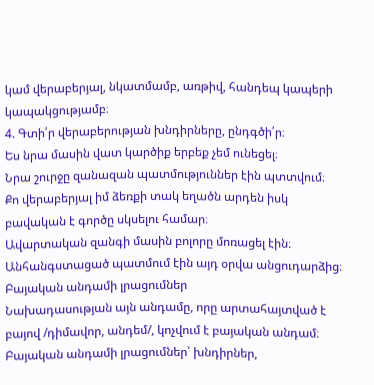կամ վերաբերյալ, նկատմամբ, առթիվ, հանդեպ կապերի կապակցությամբ։
4. Գտի՛ր վերաբերության խնդիրները, ընդգծի՛ր։
Ես նրա մասին վատ կարծիք երբեք չեմ ունեցել։
Նրա շուրջը զանազան պատմություններ էին պտտվում։
Քո վերաբերյալ իմ ձեռքի տակ եղածն արդեն իսկ բավական է գործը սկսելու համար։
Ավարտական զանգի մասին բոլորը մոռացել էին։
Անհանգստացած պատմում էին այդ օրվա անցուդարձից։
Բայական անդամի լրացումներ
Նախադասության այն անդամը, որը արտահայտված է բայով /դիմավոր, անդեմ/, կոչվում է բայական անդամ։
Բայական անդամի լրացումներ՝ խնդիրներ,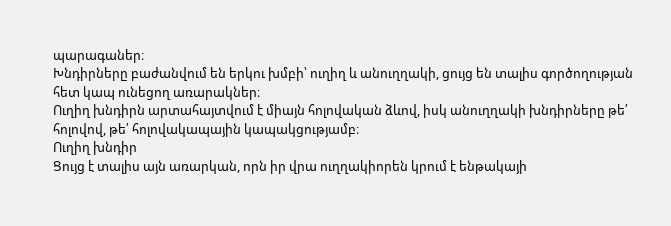պարագաներ։
Խնդիրները բաժանվում են երկու խմբի՝ ուղիղ և անուղղակի, ցույց են տալիս գործողության հետ կապ ունեցող առարակներ։
Ուղիղ խնդիրն արտահայտվում է միայն հոլովական ձևով, իսկ անուղղակի խնդիրները թե՛ հոլովով, թե՛ հոլովակապային կապակցությամբ։
Ուղիղ խնդիր
Ցույց է տալիս այն առարկան, որն իր վրա ուղղակիորեն կրում է ենթակայի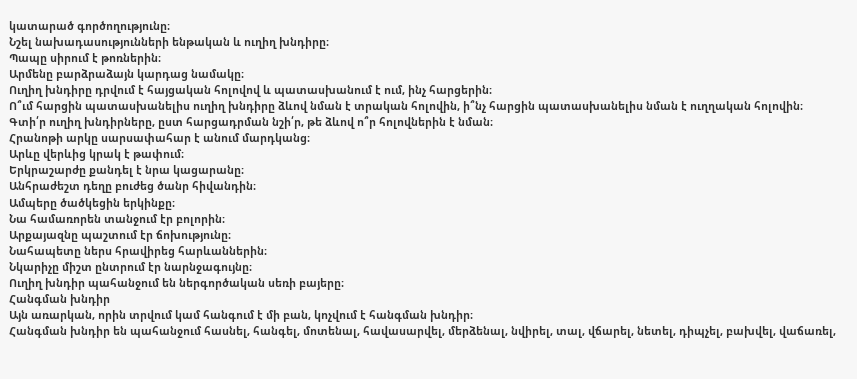կատարած գործողությունը։
Նշել նախադասությունների ենթական և ուղիղ խնդիրը։
Պապը սիրում է թոռներին։
Արմենը բարձրաձայն կարդաց նամակը։
Ուղիղ խնդիրը դրվում է հայցական հոլովով և պատասխանում է ում, ինչ հարցերին։
Ո՞ւմ հարցին պատասխանելիս ուղիղ խնդիրը ձևով նման է տրական հոլովին, ի՞նչ հարցին պատասխանելիս նման է ուղղական հոլովին։
Գտի՛ր ուղիղ խնդիրները, ըստ հարցադրման նշի՛ր, թե ձևով ո՞ր հոլովներին է նման։
Հրանոթի արկը սարսափահար է անում մարդկանց։
Արևը վերևից կրակ է թափում։
Երկրաշարժը քանդել է նրա կացարանը։
Անհրաժեշտ դեղը բուժեց ծանր հիվանդին։
Ամպերը ծածկեցին երկինքը։
Նա համառորեն տանջում էր բոլորին։
Արքայազնը պաշտում էր ճոխությունը։
Նահապետը ներս հրավիրեց հարևաններին։
Նկարիչը միշտ ընտրում էր նարնջագույնը։
Ուղիղ խնդիր պահանջում են ներգործական սեռի բայերը։
Հանգման խնդիր
Այն առարկան, որին տրվում կամ հանգում է մի բան, կոչվում է հանգման խնդիր։
Հանգման խնդիր են պահանջում հասնել, հանգել, մոտենալ, հավասարվել, մերձենալ, նվիրել, տալ, վճարել, նետել, դիպչել, բախվել, վաճառել,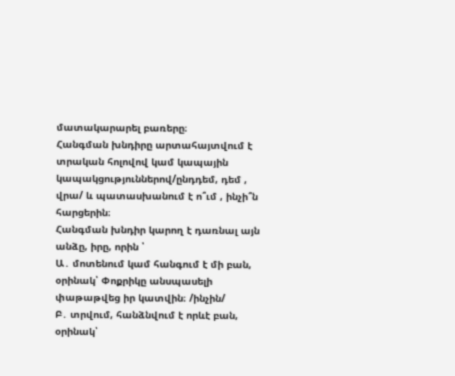մատակարարել բառերը։
Հանգման խնդիրը արտահայտվում է տրական հոլովով կամ կապային կապակցություններով/ընդդեմ, դեմ , վրա/ և պատասխանում է ո՞ւմ , ինչի՞ն հարցերին։
Հանգման խնդիր կարող է դառնալ այն անձը, իրը, որին ՝
Ա․ մոտենում կամ հանգում է մի բան, օրինակ՝ Փոքրիկը անսպասելի փաթաթվեց իր կատվին։ /ինչին/
Բ․ տրվում, հանձնվում է որևէ բան, օրինակ՝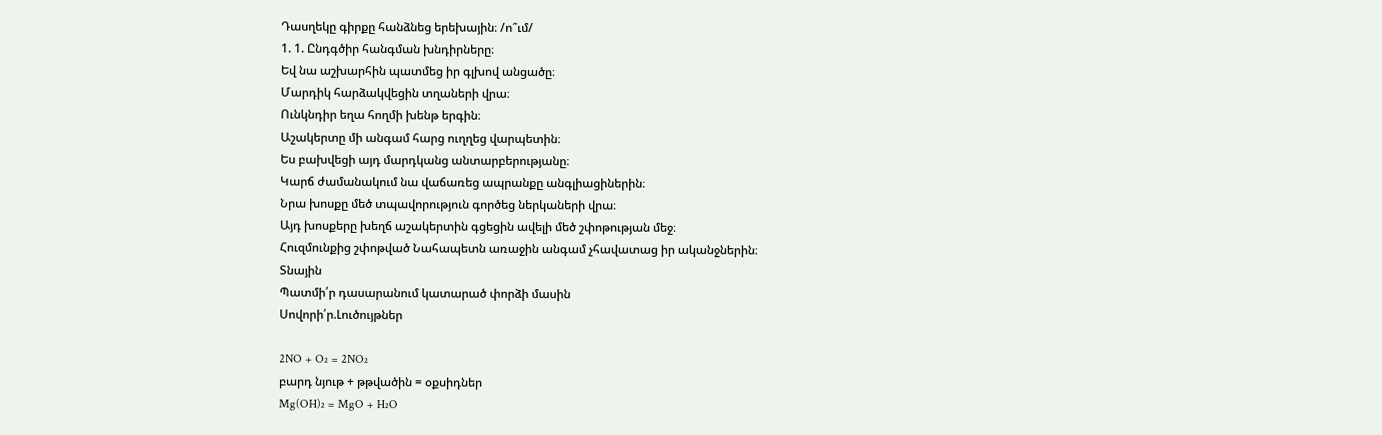Դասղեկը գիրքը հանձնեց երեխային։ /ո՞ւմ/
1. 1. Ընդգծիր հանգման խնդիրները։
Եվ նա աշխարհին պատմեց իր գլխով անցածը։
Մարդիկ հարձակվեցին տղաների վրա։
Ունկնդիր եղա հողմի խենթ երգին։
Աշակերտը մի անգամ հարց ուղղեց վարպետին։
Ես բախվեցի այդ մարդկանց անտարբերությանը։
Կարճ ժամանակում նա վաճառեց ապրանքը անգլիացիներին։
Նրա խոսքը մեծ տպավորություն գործեց ներկաների վրա։
Այդ խոսքերը խեղճ աշակերտին գցեցին ավելի մեծ շփոթության մեջ։
Հուզմունքից շփոթված Նահապետն առաջին անգամ չհավատաց իր ականջներին։
Տնային
Պատմի՛ր դասարանում կատարած փորձի մասին
Սովորի՛ր.Լուծույթներ

2NO + O₂ = 2NO₂
բարդ նյութ + թթվածին = օքսիդներ
Mg(OH)₂ = MgO + H₂O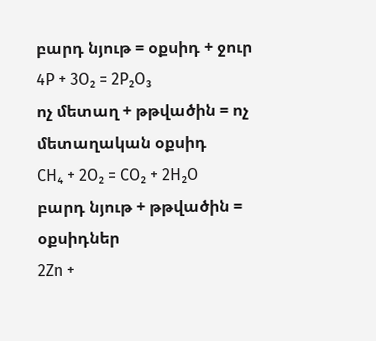բարդ նյութ = օքսիդ + ջուր
4P + 3O₂ = 2P₂O₃
ոչ մետաղ + թթվածին = ոչ մետաղական օքսիդ
CH₄ + 2O₂ = CO₂ + 2H₂O
բարդ նյութ + թթվածին = օքսիդներ
2Zn +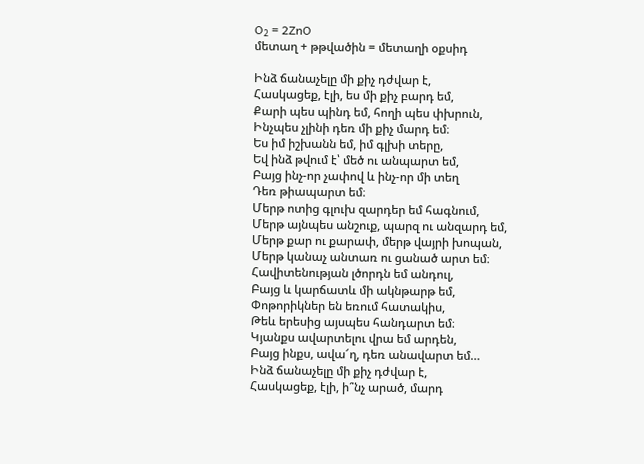O₂ = 2ZnO
մետաղ + թթվածին = մետաղի օքսիդ

Ինձ ճանաչելը մի քիչ դժվար է,
Հասկացեք, էլի, ես մի քիչ բարդ եմ,
Քարի պես պինդ եմ, հողի պես փխրուն,
Ինչպես չլինի դեռ մի քիչ մարդ եմ։
Ես իմ իշխանն եմ, իմ գլխի տերը,
Եվ ինձ թվում է՝ մեծ ու անպարտ եմ,
Բայց ինչ-որ չափով և ինչ-որ մի տեղ
Դեռ թիապարտ եմ։
Մերթ ոտից գլուխ զարդեր եմ հագնում,
Մերթ այնպես անշուք, պարզ ու անզարդ եմ,
Մերթ քար ու քարափ, մերթ վայրի խոպան,
Մերթ կանաչ անտառ ու ցանած արտ եմ։
Հավիտենության լծորդն եմ անդուլ,
Բայց և կարճատև մի ակնթարթ եմ,
Փոթորիկներ են եռում հատակիս,
Թեև երեսից այսպես հանդարտ եմ։
Կյանքս ավարտելու վրա եմ արդեն,
Բայց ինքս, ավա՜ղ, դեռ անավարտ եմ…
Ինձ ճանաչելը մի քիչ դժվար է,
Հասկացեք, էլի, ի՞նչ արած, մարդ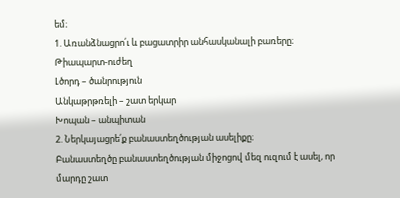եմ։
1. Առանձնացրո՛ւ և բացատրիր անհասկանալի բառերը։
Թիապարտ-ուժեղ
Լծորդ – ծանրություն
Անկաթրթռելի – շատ երկար
Խոպան – անպիտան
2. Ներկայացրե՛ք բանաստեղծության ասելիքը։
Բանաստեղծը բանաստեղծության միջոցով մեզ ուզում է ասել, որ մարդը շատ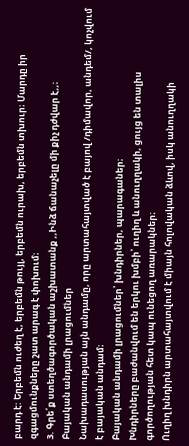բարդ է: Երբեմն ուժեղ է, երբեմն թույլ, երբեմն ուրախ, երբեմն տխուր։ Մարդը իր զգացմունքները շատ արագ է փոխում։
3. Գրե՛ք ստեղծագործական աշխատանք ,,Ինձ ճանաչելը մի քիչ դժվար է,,։
Բայական անդամի լրացումներ
Նախադասության այն անդամը, որը արտահայտված է բայով /դիմավոր, անդեմ/, կոչվում է բայական անդամ։
Բայական անդամի լրացումներ՝ խնդիրներ, պարագաներ։
Խնդիրները բաժանվում են երկու խմբի՝ ուղիղ և անուղղակի, ցույց են տալիս գործողության հետ կապ ունեցող առարակներ։
Ուղիղ խնդիրն արտահայտվում է միայն հոլովական ձևով, իսկ անուղղակի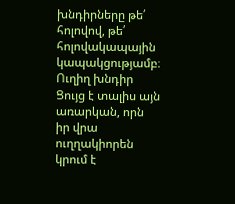խնդիրները թե՛ հոլովով, թե՛ հոլովակապային կապակցությամբ։
Ուղիղ խնդիր
Ցույց է տալիս այն առարկան, որն իր վրա ուղղակիորեն կրում է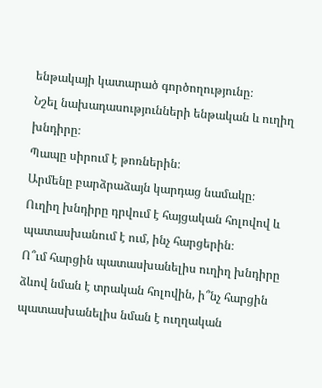ենթակայի կատարած գործողությունը։
Նշել նախադասությունների ենթական և ուղիղ խնդիրը։
Պապը սիրում է թոռներին։
Արմենը բարձրաձայն կարդաց նամակը։
Ուղիղ խնդիրը դրվում է հայցական հոլովով և պատասխանում է ում, ինչ հարցերին։
Ո՞ւմ հարցին պատասխանելիս ուղիղ խնդիրը ձևով նման է տրական հոլովին, ի՞նչ հարցին պատասխանելիս նման է ուղղական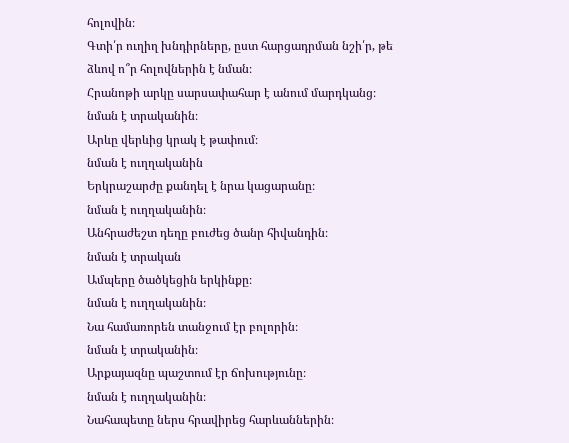հոլովին։
Գտի՛ր ուղիղ խնդիրները, ըստ հարցադրման նշի՛ր, թե ձևով ո՞ր հոլովներին է նման։
Հրանոթի արկը սարսափահար է անում մարդկանց։
նման է տրականին։
Արևը վերևից կրակ է թափում։
նման է ուղղականին
Երկրաշարժը քանդել է նրա կացարանը։
նման է ուղղականին։
Անհրաժեշտ դեղը բուժեց ծանր հիվանդին։
նման է տրական
Ամպերը ծածկեցին երկինքը։
նման է ուղղականին։
Նա համառորեն տանջում էր բոլորին։
նման է տրականին։
Արքայազնը պաշտում էր ճոխությունը։
նման է ուղղականին։
Նահապետը ներս հրավիրեց հարևաններին։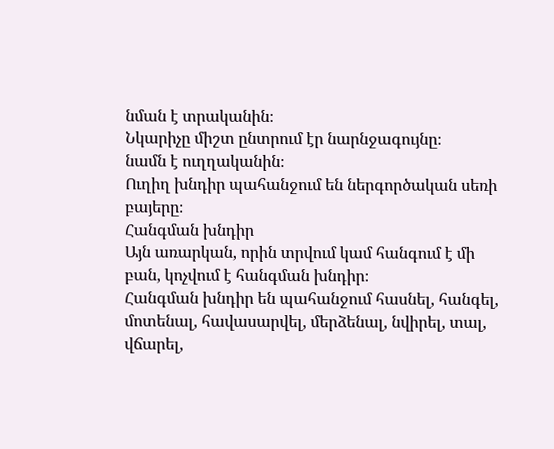նման է տրականին։
Նկարիչը միշտ ընտրում էր նարնջագույնը։
նամն է ուղղականին։
Ուղիղ խնդիր պահանջում են ներգործական սեռի բայերը։
Հանգման խնդիր
Այն առարկան, որին տրվում կամ հանգում է մի բան, կոչվում է հանգման խնդիր։
Հանգման խնդիր են պահանջում հասնել, հանգել, մոտենալ, հավասարվել, մերձենալ, նվիրել, տալ, վճարել,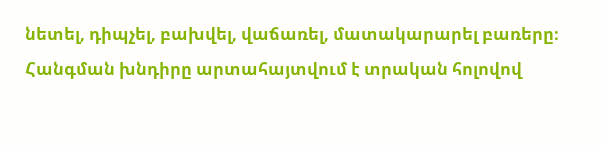նետել, դիպչել, բախվել, վաճառել, մատակարարել բառերը։
Հանգման խնդիրը արտահայտվում է տրական հոլովով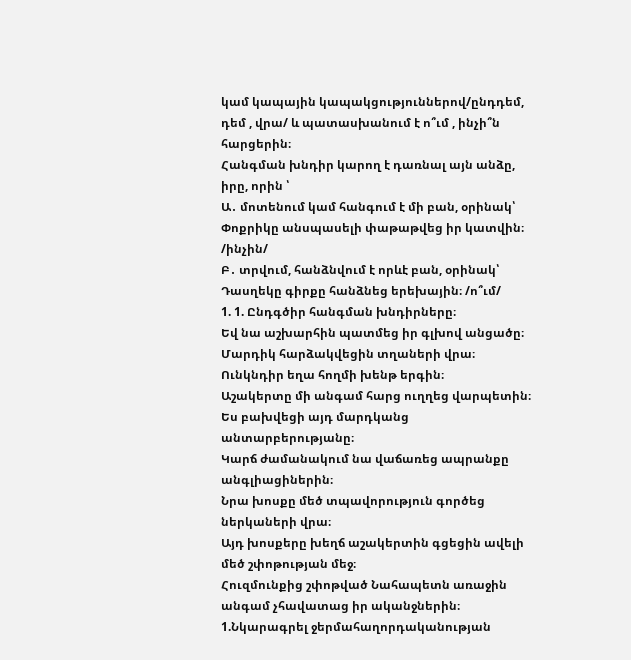կամ կապային կապակցություններով/ընդդեմ, դեմ , վրա/ և պատասխանում է ո՞ւմ , ինչի՞ն հարցերին։
Հանգման խնդիր կարող է դառնալ այն անձը, իրը, որին ՝
Ա․ մոտենում կամ հանգում է մի բան, օրինակ՝ Փոքրիկը անսպասելի փաթաթվեց իր կատվին։ /ինչին/
Բ․ տրվում, հանձնվում է որևէ բան, օրինակ՝ Դասղեկը գիրքը հանձնեց երեխային։ /ո՞ւմ/
1. 1. Ընդգծիր հանգման խնդիրները։
Եվ նա աշխարհին պատմեց իր գլխով անցածը։
Մարդիկ հարձակվեցին տղաների վրա։
Ունկնդիր եղա հողմի խենթ երգին։
Աշակերտը մի անգամ հարց ուղղեց վարպետին։
Ես բախվեցի այդ մարդկանց անտարբերությանը։
Կարճ ժամանակում նա վաճառեց ապրանքը անգլիացիներին։
Նրա խոսքը մեծ տպավորություն գործեց ներկաների վրա։
Այդ խոսքերը խեղճ աշակերտին գցեցին ավելի մեծ շփոթության մեջ։
Հուզմունքից շփոթված Նահապետն առաջին անգամ չհավատաց իր ականջներին։
1.Նկարագրել ջերմահաղորդականության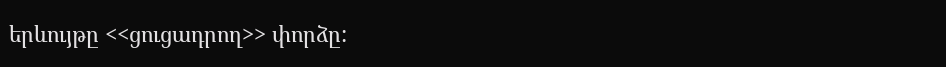երևույթը <<ցուցադրող>> փորձը: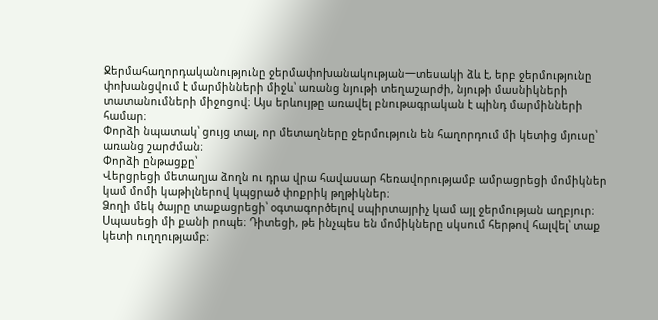Ջերմահաղորդականությունը ջերմափոխանակության一տեսակի ձև է, երբ ջերմությունը փոխանցվում է մարմինների միջև՝ առանց նյութի տեղաշարժի, նյութի մասնիկների տատանումների միջոցով։ Այս երևույթը առավել բնութագրական է պինդ մարմինների համար։
Փորձի նպատակ՝ ցույց տալ, որ մետաղները ջերմություն են հաղորդում մի կետից մյուսը՝ առանց շարժման։
Փորձի ընթացքը՝
Վերցրեցի մետաղյա ձողն ու դրա վրա հավասար հեռավորությամբ ամրացրեցի մոմիկներ կամ մոմի կաթիլներով կպցրած փոքրիկ թղթիկներ։
Ձողի մեկ ծայրը տաքացրեցի՝ օգտագործելով սպիրտայրիչ կամ այլ ջերմության աղբյուր։
Սպասեցի մի քանի րոպե։ Դիտեցի, թե ինչպես են մոմիկները սկսում հերթով հալվել՝ տաք կետի ուղղությամբ։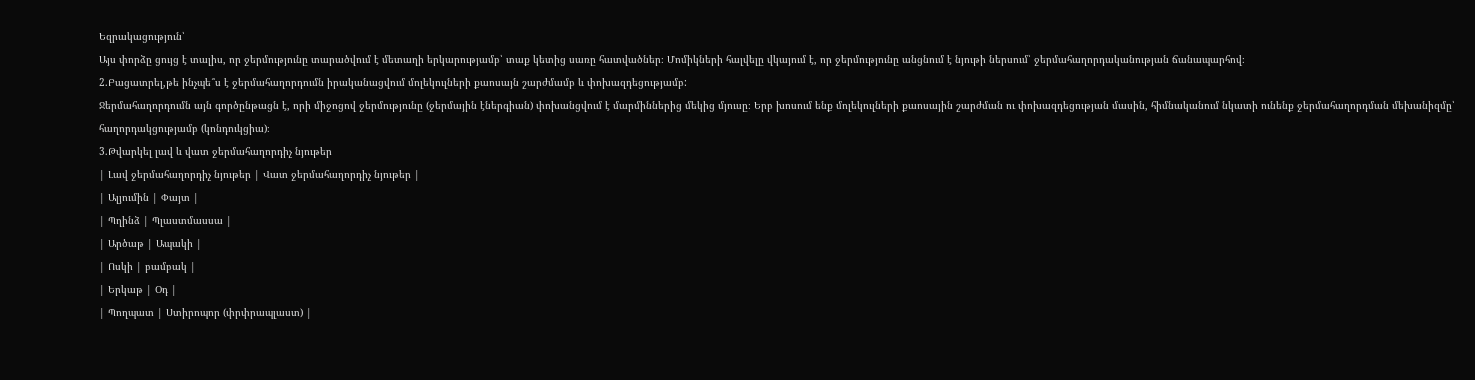Եզրակացություն՝
Այս փորձը ցույց է տալիս, որ ջերմությունը տարածվում է մետաղի երկարությամբ՝ տաք կետից սառը հատվածներ։ Մոմիկների հալվելը վկայում է, որ ջերմությունը անցնում է նյութի ներսում՝ ջերմահաղորդականության ճանապարհով։
2.Բացատրել,թե ինչպե՞ս է ջերմահաղորդումն իրականացվում մոլեկուլների քաոսայն շարժմամբ և փոխազդեցությամբ:
Ջերմահաղորդումն այն գործընթացն է, որի միջոցով ջերմությունը (ջերմային էներգիան) փոխանցվում է մարմիններից մեկից մյուսը։ Երբ խոսում ենք մոլեկուլների քաոսային շարժման ու փոխազդեցության մասին, հիմնականում նկատի ունենք ջերմահաղորդման մեխանիզմը՝ հաղորդակցությամբ (կոնդուկցիա)։
3.Թվարկել լավ և վատ ջերմահաղորդիչ նյութեր
| Լավ ջերմահաղորդիչ նյութեր | Վատ ջերմահաղորդիչ նյութեր |
| Ալյումին | Փայտ |
| Պղինձ | Պլաստմասսա |
| Արծաթ | Ապակի |
| Ոսկի | բամբակ |
| Երկաթ | Օդ |
| Պողպատ | Ստիրոպոր (փրփրապլաստ) |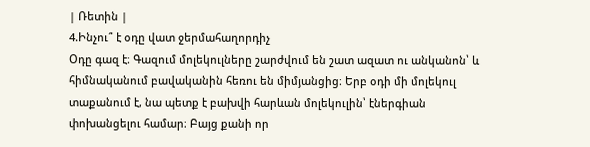| Ռետին |
4.Ինչու՞ է օդը վատ ջերմահաղորդիչ
Օդը գազ է։ Գազում մոլեկուլները շարժվում են շատ ազատ ու անկանոն՝ և հիմնականում բավականին հեռու են միմյանցից։ Երբ օդի մի մոլեկուլ տաքանում է, նա պետք է բախվի հարևան մոլեկուլին՝ էներգիան փոխանցելու համար։ Բայց քանի որ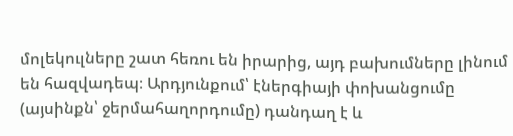մոլեկուլները շատ հեռու են իրարից, այդ բախումները լինում են հազվադեպ։ Արդյունքում՝ էներգիայի փոխանցումը (այսինքն՝ ջերմահաղորդումը) դանդաղ է և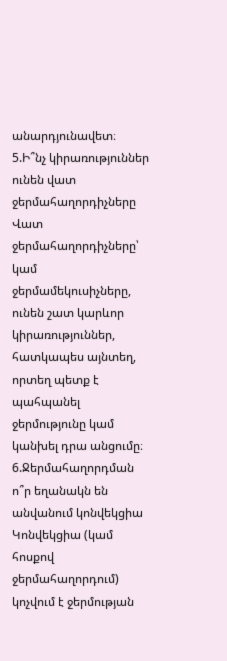անարդյունավետ։
5.Ի՞նչ կիրառություններ ունեն վատ ջերմահաղորդիչները
Վատ ջերմահաղորդիչները՝ կամ ջերմամեկուսիչները, ունեն շատ կարևոր կիրառություններ, հատկապես այնտեղ, որտեղ պետք է պահպանել ջերմությունը կամ կանխել դրա անցումը։
6.Ջերմահաղորդման ո՞ր եղանակն են անվանում կոնվեկցիա
Կոնվեկցիա (կամ հոսքով ջերմահաղորդում) կոչվում է ջերմության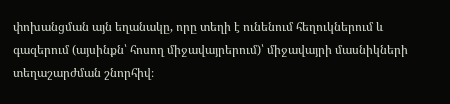փոխանցման այն եղանակը, որը տեղի է ունենում հեղուկներում և գազերում (այսինքն՝ հոսող միջավայրերում)՝ միջավայրի մասնիկների տեղաշարժման շնորհիվ։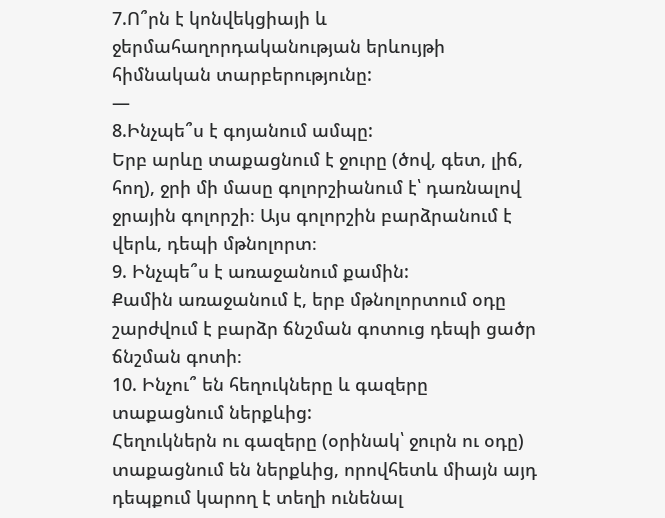7.Ո՞րն է կոնվեկցիայի և ջերմահաղորդականության երևույթի հիմնական տարբերությունը:
—
8.Ինչպե՞ս է գոյանում ամպը:
Երբ արևը տաքացնում է ջուրը (ծով, գետ, լիճ, հող), ջրի մի մասը գոլորշիանում է՝ դառնալով ջրային գոլորշի։ Այս գոլորշին բարձրանում է վերև, դեպի մթնոլորտ։
9. Ինչպե՞ս է առաջանում քամին:
Քամին առաջանում է, երբ մթնոլորտում օդը շարժվում է բարձր ճնշման գոտուց դեպի ցածր ճնշման գոտի։
10. Ինչու՞ են հեղուկները և գազերը տաքացնում ներքևից:
Հեղուկներն ու գազերը (օրինակ՝ ջուրն ու օդը) տաքացնում են ներքևից, որովհետև միայն այդ դեպքում կարող է տեղի ունենալ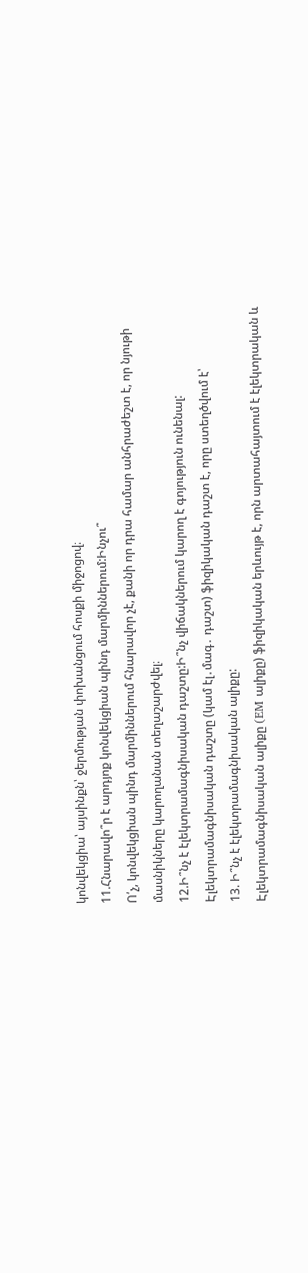կոնվեկցիա՝ այսինքն՝ ջերմության փոխանցում հոսքի միջոցով։
11.Հնարավո՞ր է արդյոք կոնվեկցիան պինդ մարմիններում:Ինչու՞
Ո՛չ, կոնվեկցիան պինդ մարմիններում հնարավոր չէ, քանի որ դրա համար անհրաժեշտ է, որ նյութի մասնիկները կարողանան տեղաշարժվել։
12.Ի՞նչ է էլեկտրամագնիսական դաշտը:Ի՞նչ վիճակներում կարող է գոյություն ունենալ:
Էլեկտրամագնիսական դաշտը (կամ էլ․մագ․ դաշտ) ֆիզիկական դաշտ է, որը ստեղծվում է՝
13. Ի՞նչ է էլեկտրամագնիսական ալիքը:
Էլեկտրամագնիսական ալիքը (EM ալիքը) ֆիզիկական երևույթ է, որն արտահայտում է էլեկտրական և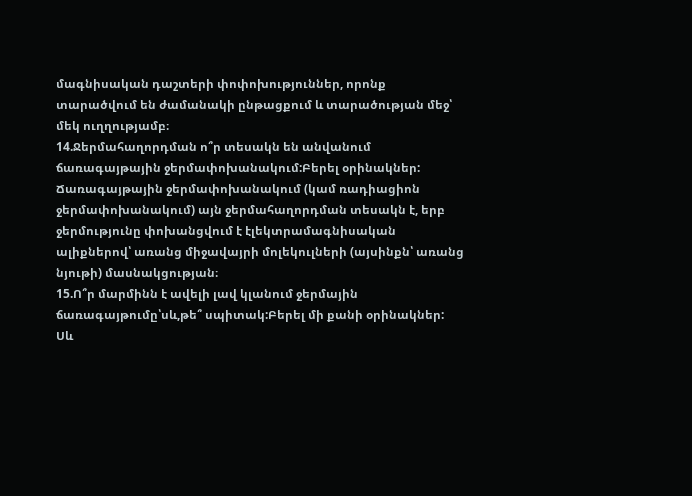մագնիսական դաշտերի փոփոխություններ, որոնք տարածվում են ժամանակի ընթացքում և տարածության մեջ՝ մեկ ուղղությամբ։
14.Ջերմահաղորդման ո՞ր տեսակն են անվանում ճառագայթային ջերմափոխանակում:Բերել օրինակներ:
Ճառագայթային ջերմափոխանակում (կամ ռադիացիոն ջերմափոխանակում) այն ջերմահաղորդման տեսակն է, երբ ջերմությունը փոխանցվում է էլեկտրամագնիսական ալիքներով՝ առանց միջավայրի մոլեկուլների (այսինքն՝ առանց նյութի) մասնակցության։
15.Ո՞ր մարմինն է ավելի լավ կլանում ջերմային ճառագայթումը՝սև,թե՞ սպիտակ:Բերել մի քանի օրինակներ:
Սև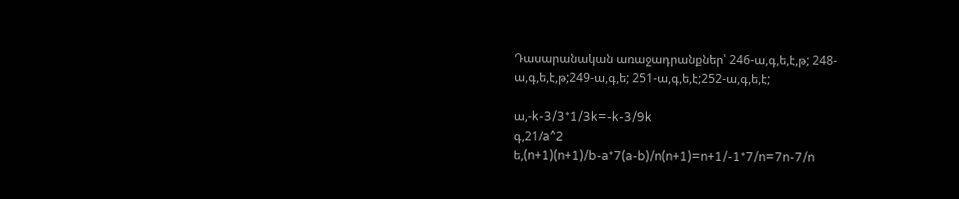Դասարանական առաջադրանքներ՝ 246-ա,գ,ե,է,թ; 248-ա,գ,ե,է,թ;249-ա,գ,ե; 251-ա,գ,ե,է;252-ա,գ,ե,է;

ա,-k-3/3*1/3k=-k-3/9k
գ,21/a^2
ե,(n+1)(n+1)/b-a*7(a-b)/n(n+1)=n+1/-1*7/n=7n-7/n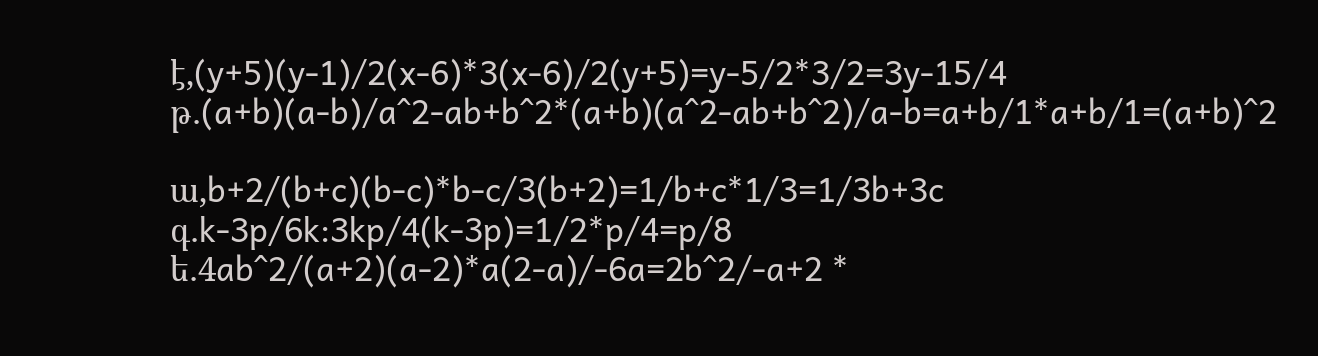է,(y+5)(y-1)/2(x-6)*3(x-6)/2(y+5)=y-5/2*3/2=3y-15/4
թ․(a+b)(a-b)/a^2-ab+b^2*(a+b)(a^2-ab+b^2)/a-b=a+b/1*a+b/1=(a+b)^2

ա,b+2/(b+c)(b-c)*b-c/3(b+2)=1/b+c*1/3=1/3b+3c
գ․k-3p/6k:3kp/4(k-3p)=1/2*p/4=p/8
ե․4ab^2/(a+2)(a-2)*a(2-a)/-6a=2b^2/-a+2 *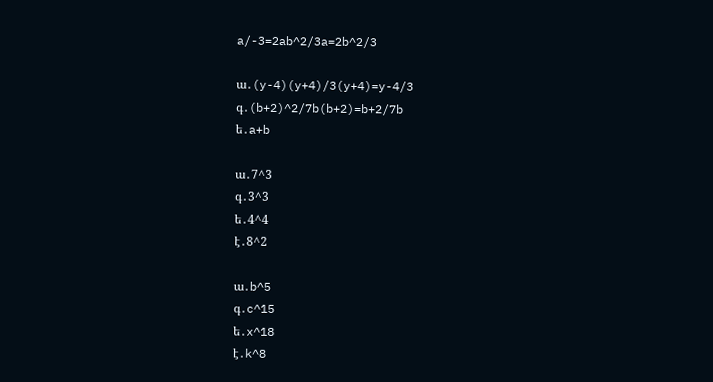a/-3=2ab^2/3a=2b^2/3

ա․(y-4)(y+4)/3(y+4)=y-4/3
գ․(b+2)^2/7b(b+2)=b+2/7b
ե․a+b

ա․7^3
գ․3^3
ե․4^4
է․8^2

ա․b^5
գ․c^15
ե․x^18
է․k^8